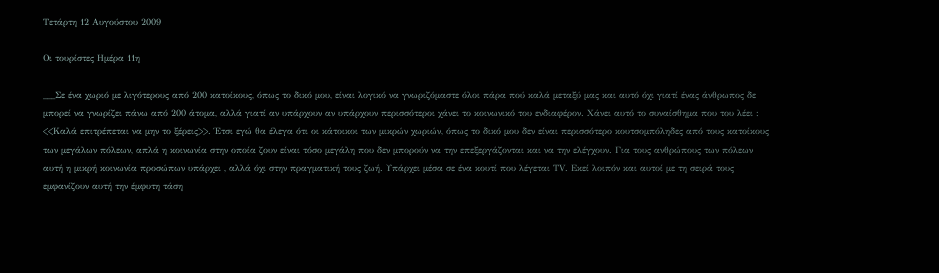Τετάρτη 12 Αυγούστου 2009

Οι τουρίστες Ημέρα 11η

___Σε ένα χωριό με λιγότερους από 200 κατοίκους, όπως το δικό μου, είναι λογικό να γνωριζόμαστε όλοι πάρα πού καλά μεταξύ μας και αυτό όχι γιατί ένας άνθρωπος δε μπορεί να γνωρίζει πάνω από 200 άτομα, αλλά γιατί αν υπάρχουν αν υπάρχουν περισσότεροι χάνει το κοινωνικό του ενδιαφέρον. Χάνει αυτό το συναίσθημα που του λέει : <<Καλά επιτρέπεται να μην το ξέρεις>>. Έτσι εγώ θα έλεγα ότι οι κάτοικοι των μικρών χωριών, όπως το δικό μου δεν είναι περισσότερο κουτσομπόληδες από τους κατοίκους των μεγάλων πόλεων, απλά η κοινωνία στην οποία ζουν είναι τόσο μεγάλη που δεν μπορούν να την επεξεργάζονται και να την ελέγχουν. Για τους ανθρώπους των πόλεων αυτή η μικρή κοινωνία προσώπων υπάρχει , αλλά όχι στην πραγματική τους ζωή. Υπάρχει μέσα σε ένα κουτί που λέγεται ΤV. Εκεί λοιπόν και αυτοί με τη σειρά τους εμφανίζουν αυτή την έμφυτη τάση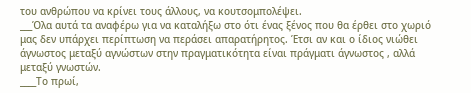του ανθρώπου να κρίνει τους άλλους, να κουτσομπολέψει.
___Όλα αυτά τα αναφέρω για να καταλήξω στο ότι ένας ξένος που θα έρθει στο χωριό μας δεν υπάρχει περίπτωση να περάσει απαρατήρητος. Έτσι αν και ο ίδιος νιώθει άγνωστος μεταξύ αγνώστων στην πραγματικότητα είναι πράγματι άγνωστος , αλλά μεταξύ γνωστών.
____Το πρωί,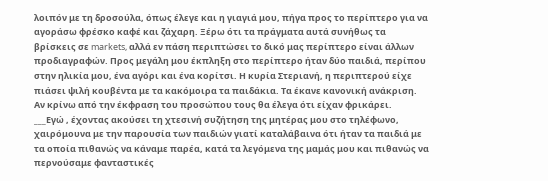λοιπόν με τη δροσούλα, όπως έλεγε και η γιαγιά μου, πήγα προς το περίπτερο για να αγοράσω φρέσκο καφέ και ζάχαρη. Ξέρω ότι τα πράγματα αυτά συνήθως τα βρίσκεις σε markets, αλλά εν πάση περιπτώσει το δικό μας περίπτερο είναι άλλων προδιαγραφών. Προς μεγάλη μου έκπληξη στο περίπτερο ήταν δύο παιδιά, περίπου στην ηλικία μου, ένα αγόρι και ένα κορίτσι. Η κυρία Στεριανή, η περιπτερού είχε πιάσει ψιλή κουβέντα με τα κακόμοιρα τα παιδάκια. Τα έκανε κανονική ανάκριση. Αν κρίνω από την έκφραση του προσώπου τους θα έλεγα ότι είχαν φρικάρει.
___Εγώ , έχοντας ακούσει τη χτεσινή συζήτηση της μητέρας μου στο τηλέφωνο, χαιρόμουνα με την παρουσία των παιδιών γιατί καταλάβαινα ότι ήταν τα παιδιά με τα οποία πιθανώς να κάναμε παρέα, κατά τα λεγόμενα της μαμάς μου και πιθανώς να περνούσαμε φανταστικές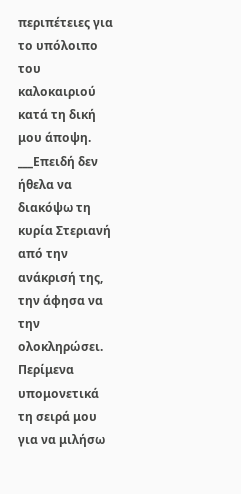περιπέτειες για το υπόλοιπο του καλοκαιριού κατά τη δική μου άποψη.
___Επειδή δεν ήθελα να διακόψω τη κυρία Στεριανή από την ανάκρισή της, την άφησα να την ολοκληρώσει. Περίμενα υπομονετικά τη σειρά μου για να μιλήσω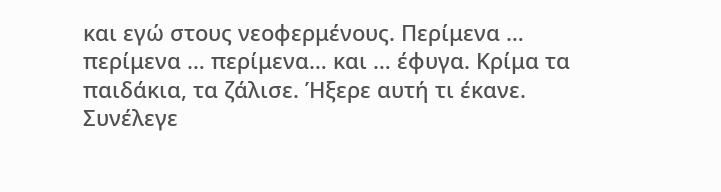και εγώ στους νεοφερμένους. Περίμενα … περίμενα … περίμενα… και … έφυγα. Κρίμα τα παιδάκια, τα ζάλισε. Ήξερε αυτή τι έκανε. Συνέλεγε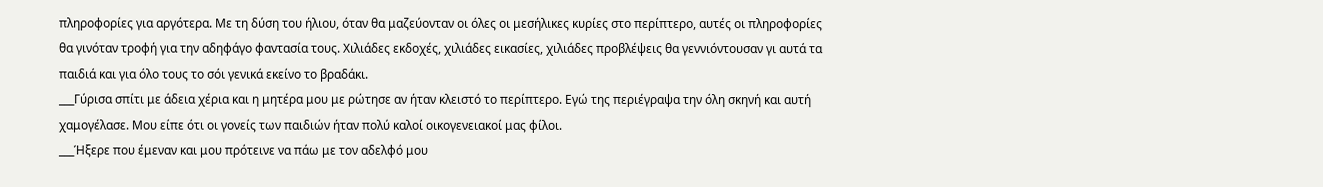πληροφορίες για αργότερα. Με τη δύση του ήλιου, όταν θα μαζεύονταν οι όλες οι μεσήλικες κυρίες στο περίπτερο, αυτές οι πληροφορίες θα γινόταν τροφή για την αδηφάγο φαντασία τους. Χιλιάδες εκδοχές, χιλιάδες εικασίες, χιλιάδες προβλέψεις θα γεννιόντουσαν γι αυτά τα παιδιά και για όλο τους το σόι γενικά εκείνο το βραδάκι.
___Γύρισα σπίτι με άδεια χέρια και η μητέρα μου με ρώτησε αν ήταν κλειστό το περίπτερο. Εγώ της περιέγραψα την όλη σκηνή και αυτή χαμογέλασε. Μου είπε ότι οι γονείς των παιδιών ήταν πολύ καλοί οικογενειακοί μας φίλοι.
___Ήξερε που έμεναν και μου πρότεινε να πάω με τον αδελφό μου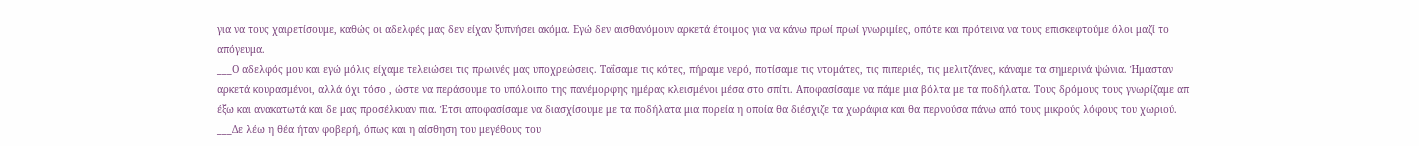για να τους χαιρετίσουμε, καθώς οι αδελφές μας δεν είχαν ξυπνήσει ακόμα. Εγώ δεν αισθανόμουν αρκετά έτοιμος για να κάνω πρωί πρωί γνωριμίες, οπότε και πρότεινα να τους επισκεφτούμε όλοι μαζί το απόγευμα.
___Ο αδελφός μου και εγώ μόλις είχαμε τελειώσει τις πρωινές μας υποχρεώσεις. Ταΐσαμε τις κότες, πήραμε νερό, ποτίσαμε τις ντομάτες, τις πιπεριές, τις μελιτζάνες, κάναμε τα σημερινά ψώνια. Ήμασταν αρκετά κουρασμένοι, αλλά όχι τόσο , ώστε να περάσουμε το υπόλοιπο της πανέμορφης ημέρας κλεισμένοι μέσα στο σπίτι. Αποφασίσαμε να πάμε μια βόλτα με τα ποδήλατα. Τους δρόμους τους γνωρίζαμε απ έξω και ανακατωτά και δε μας προσέλκυαν πια. Έτσι αποφασίσαμε να διασχίσουμε με τα ποδήλατα μια πορεία η οποία θα διέσχιζε τα χωράφια και θα περνούσα πάνω από τους μικρούς λόφους του χωριού.
___Δε λέω η θέα ήταν φοβερή, όπως και η αίσθηση του μεγέθους του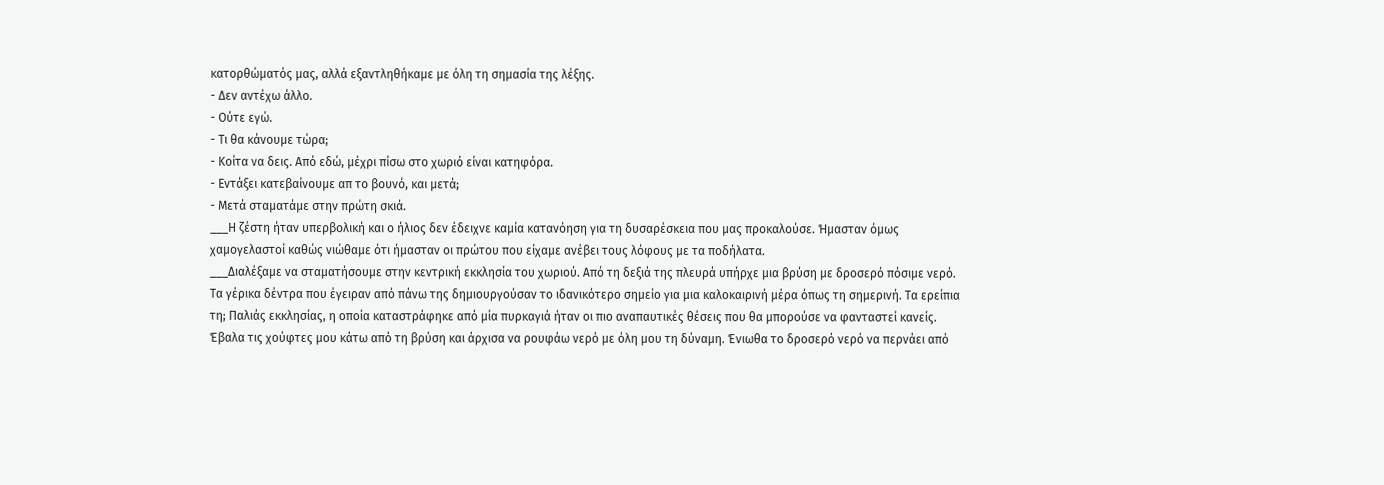κατορθώματός μας, αλλά εξαντληθήκαμε με όλη τη σημασία της λέξης.
- Δεν αντέχω άλλο.
- Ούτε εγώ.
- Τι θα κάνουμε τώρα;
- Κοίτα να δεις. Από εδώ, μέχρι πίσω στο χωριό είναι κατηφόρα.
- Εντάξει κατεβαίνουμε απ το βουνό, και μετά;
- Μετά σταματάμε στην πρώτη σκιά.
___Η ζέστη ήταν υπερβολική και ο ήλιος δεν έδειχνε καμία κατανόηση για τη δυσαρέσκεια που μας προκαλούσε. Ήμασταν όμως χαμογελαστοί καθώς νιώθαμε ότι ήμασταν οι πρώτου που είχαμε ανέβει τους λόφους με τα ποδήλατα.
___Διαλέξαμε να σταματήσουμε στην κεντρική εκκλησία του χωριού. Από τη δεξιά της πλευρά υπήρχε μια βρύση με δροσερό πόσιμε νερό. Τα γέρικα δέντρα που έγειραν από πάνω της δημιουργούσαν το ιδανικότερο σημείο για μια καλοκαιρινή μέρα όπως τη σημερινή. Τα ερείπια τη; Παλιάς εκκλησίας, η οποία καταστράφηκε από μία πυρκαγιά ήταν οι πιο αναπαυτικές θέσεις που θα μπορούσε να φανταστεί κανείς. Έβαλα τις χούφτες μου κάτω από τη βρύση και άρχισα να ρουφάω νερό με όλη μου τη δύναμη. Ένιωθα το δροσερό νερό να περνάει από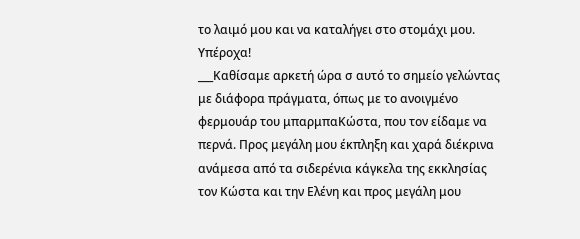το λαιμό μου και να καταλήγει στο στομάχι μου. Υπέροχα!
___Καθίσαμε αρκετή ώρα σ αυτό το σημείο γελώντας με διάφορα πράγματα, όπως με το ανοιγμένο φερμουάρ του μπαρμπαΚώστα, που τον είδαμε να περνά. Προς μεγάλη μου έκπληξη και χαρά διέκρινα ανάμεσα από τα σιδερένια κάγκελα της εκκλησίας τον Κώστα και την Ελένη και προς μεγάλη μου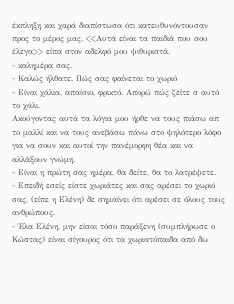έκπληξη και χαρά διαπίστωσα ότι κατευθυνόντουσαν προς το μέρος μας. <<Αυτά είναι τα παιδιά που σου έλεγα>> είπα στον αδελφό μου ψιθυριστά.
- καλημέρα σας.
- Καλώς ήλθατε. Πώς σας φαίνεται το χωριό
- Είναι χάλια, απαίσιο, φρικτό. Απορώ πώς ζείτε σ αυτό το χάλι.
Ακούγοντας αυτά τα λόγια μου ήρθε να τους πιάσω απ το μαλλί και να τους ανεβάσω πάνω στο ψηλότερο λόφο για να σουν και αυτοί την πανέμορφη θέα και να αλλάξουν γνώμη.
- Είναι η πρώτη σας ημέρα, θα δείτε, θα το λατρέψετε.
- Επειδή εσείς είστε χωριάτες και σας αρέσει το χωριό σας, (είπε η Ελένη) δε σημαίνει ότι αρέσει σε όλους τους ανθρώπους.
- Έλα Ελένη, μην είσαι τόσο παράξενη (συμπλήρωσε ο Κώστας) είναι σίγουρος ότι τα χωριατόπαιδα από δω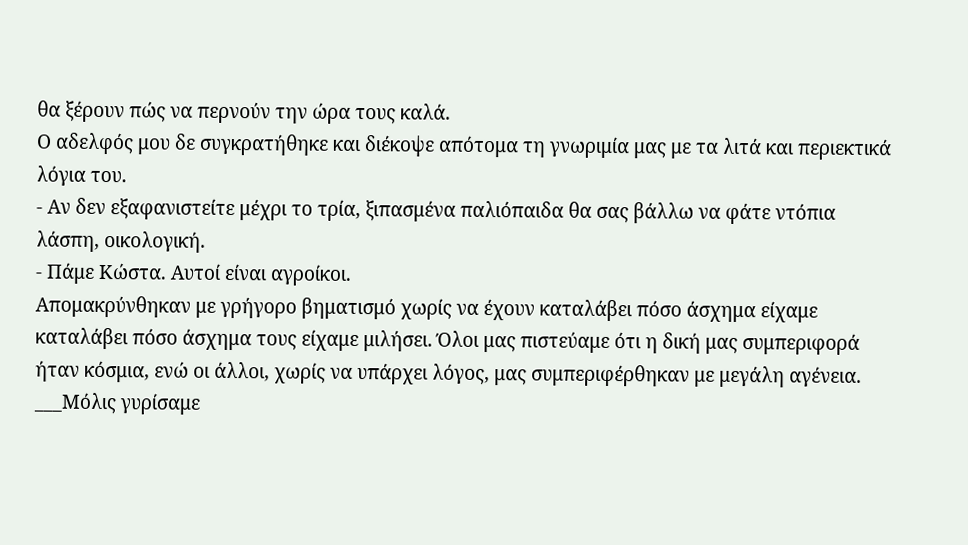θα ξέρουν πώς να περνούν την ώρα τους καλά.
Ο αδελφός μου δε συγκρατήθηκε και διέκοψε απότομα τη γνωριμία μας με τα λιτά και περιεκτικά λόγια του.
- Αν δεν εξαφανιστείτε μέχρι το τρία, ξιπασμένα παλιόπαιδα θα σας βάλλω να φάτε ντόπια λάσπη, οικολογική.
- Πάμε Κώστα. Αυτοί είναι αγροίκοι.
Απομακρύνθηκαν με γρήγορο βηματισμό χωρίς να έχουν καταλάβει πόσο άσχημα είχαμε καταλάβει πόσο άσχημα τους είχαμε μιλήσει. Όλοι μας πιστεύαμε ότι η δική μας συμπεριφορά ήταν κόσμια, ενώ οι άλλοι, χωρίς να υπάρχει λόγος, μας συμπεριφέρθηκαν με μεγάλη αγένεια.
___Μόλις γυρίσαμε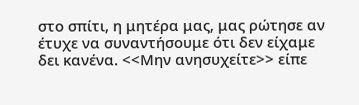στο σπίτι, η μητέρα μας, μας ρώτησε αν έτυχε να συναντήσουμε ότι δεν είχαμε δει κανένα. <<Μην ανησυχείτε>> είπε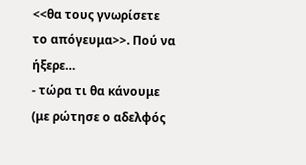<<θα τους γνωρίσετε το απόγευμα>>. Πού να ήξερε…
- τώρα τι θα κάνουμε (με ρώτησε ο αδελφός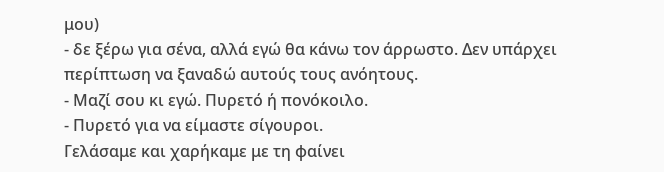μου)
- δε ξέρω για σένα, αλλά εγώ θα κάνω τον άρρωστο. Δεν υπάρχει περίπτωση να ξαναδώ αυτούς τους ανόητους.
- Μαζί σου κι εγώ. Πυρετό ή πονόκοιλο.
- Πυρετό για να είμαστε σίγουροι.
Γελάσαμε και χαρήκαμε με τη φαίνει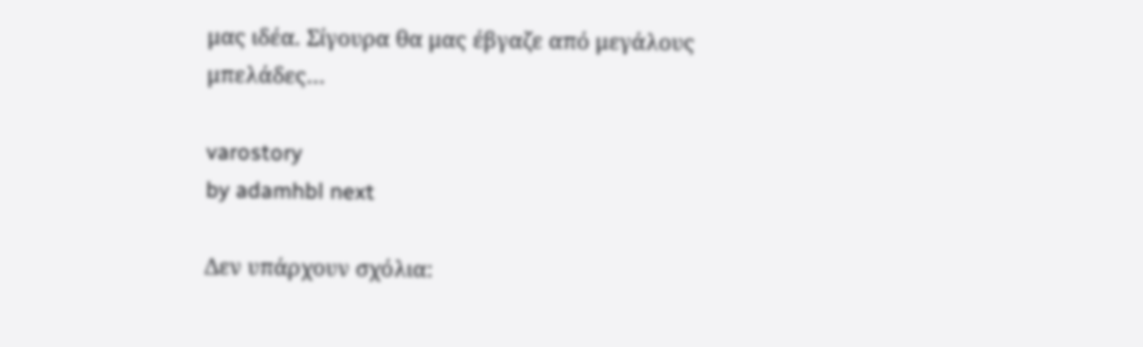μας ιδέα. Σίγουρα θα μας έβγαζε από μεγάλους μπελάδες…

varostory
by adamhbl next

Δεν υπάρχουν σχόλια: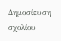Δημοσίευση σχολίου